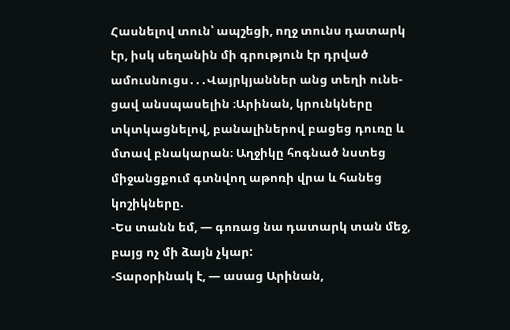Հասնելով տուն՝ ապշեցի, ողջ տունս դատարկ էր, իսկ սեղանին մի գրություն էր դրված ամուսնուցս․․․Վայրկյաններ անց տեղի ունե-
ցավ անսպասելին ։Արինան, կրունկները տկտկացնելով, բանալիներով բացեց դուռը և մտավ բնակարան։ Աղջիկը հոգնած նստեց
միջանցքում գտնվող աթոռի վրա և հանեց կոշիկները.
-Ես տանն եմ, — գոռաց նա դատարկ տան մեջ, բայց ոչ մի ձայն չկար:
-Տարօրինակ է, — ասաց Արինան,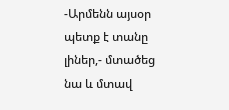-Արմենն այսօր պետք է տանը լիներ,- մտածեց նա և մտավ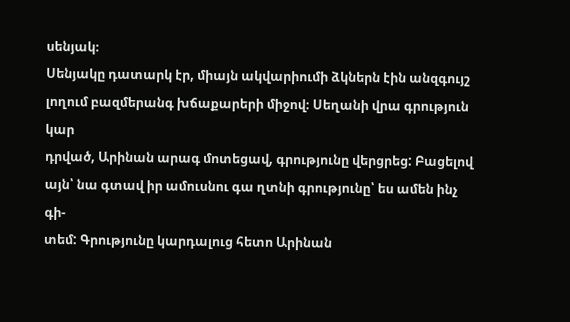սենյակ։
Սենյակը դատարկ էր, միայն ակվարիումի ձկներն էին անզգույշ լողում բազմերանգ խճաքարերի միջով։ Սեղանի վրա գրություն կար
դրված, Արինան արագ մոտեցավ, գրությունը վերցրեց: Բացելով այն՝ նա գտավ իր ամուսնու գա ղտնի գրությունը՝ ես ամեն ինչ գի-
տեմ: Գրությունը կարդալուց հետո Արինան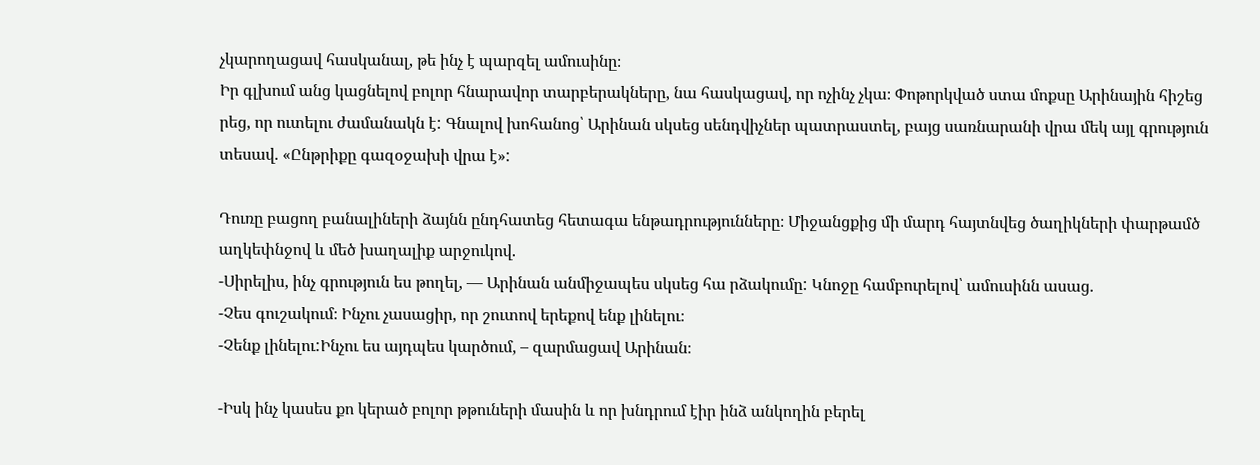չկարողացավ հասկանալ, թե ինչ է պարզել ամուսինը։
Իր գլխում անց կացնելով բոլոր հնարավոր տարբերակները, նա հասկացավ, որ ոչինչ չկա։ Փոթորկված ստա մոքսը Արինային հիշեց
րեց, որ ուտելու ժամանակն է: Գնալով խոհանոց՝ Արինան սկսեց սենդվիչներ պատրաստել, բայց սառնարանի վրա մեկ այլ գրություն
տեսավ. «Ընթրիքը գազօջախի վրա է»:

Դուռը բացող բանալիների ձայնն ընդհատեց հետագա ենթադրությունները։ Միջանցքից մի մարդ հայտնվեց ծաղիկների փարթամծ
աղկեփնջով և մեծ խաղալիք արջուկով.
-Սիրելիս, ինչ գրություն ես թողել, — Արինան անմիջապես սկսեց հա րձակումը: Կնոջը համբուրելով՝ ամուսինն ասաց.
-Չես գուշակում։ Ինչու չասացիր, որ շուտով երեքով ենք լինելու։
-Չենք լինելու:Ինչու ես այդպես կարծում, – զարմացավ Արինան։

-Իսկ ինչ կասես քո կերած բոլոր թթուների մասին և որ խնդրում էիր ինձ անկողին բերել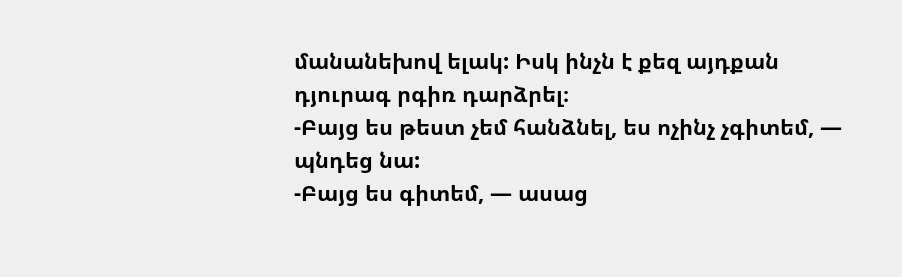մանանեխով ելակ: Իսկ ինչն է քեզ այդքան
դյուրագ րգիռ դարձրել։
-Բայց ես թեստ չեմ հանձնել, ես ոչինչ չգիտեմ, — պնդեց նա:
-Բայց ես գիտեմ, — ասաց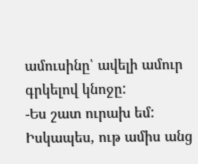ամուսինը՝ ավելի ամուր գրկելով կնոջը:
-Ես շատ ուրախ եմ: Իսկապես, ութ ամիս անց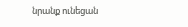նրանք ունեցան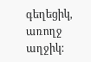գեղեցիկ, առողջ աղջիկ։